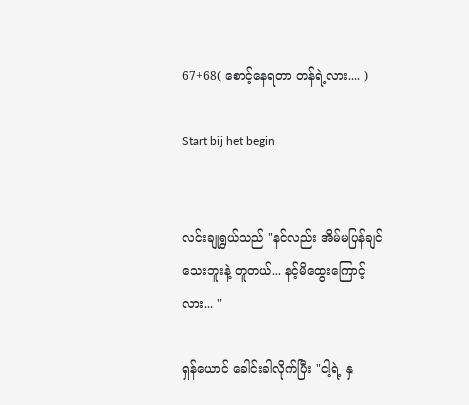67+68( စောင့်နေရတာ တန်ရဲ့လား.... )

Start bij het begin


လင်းချုရွယ်သည် "နင်လည်း အိမ်မပြန်ချင်သေးဘူးနဲ့ တူတယ်... နင့်မိထွေးကြောင့်လား... "

ရှန်ယောင် ခေါင်းခါလိုက်ပြီး "ငါ့ရဲ့ နှ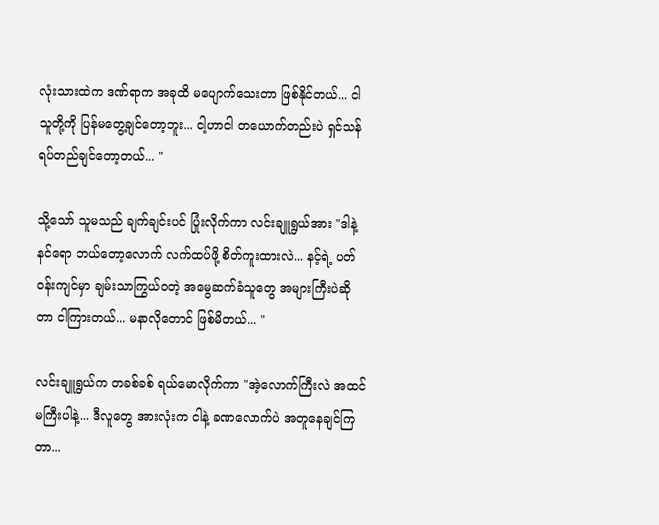လုံးသားထဲက ဒဏ်ရာက အခုထိ မပျောက်သေးတာ ဖြစ်နိုင်တယ်... ငါ သူတို့ကို ပြန်မတွေ့ချင်တော့ဘူး... ငါ့ဟာငါ တယောက်တည်းပဲ ရှင်သန် ရပ်တည်ချင်တော့တယ်... "

သို့သော် သူမသည် ချက်ချင်းပင် ပြုံးလိုက်ကာ လင်းချူရွယ်အား "ဒါနဲ့ နင်ရော ဘယ်တော့လောက် လက်ထပ်ဖို့ စိတ်ကူးထားလဲ... နင့်ရဲ့ ပတ်ဝန်းကျင်မှာ ချမ်းသာကြွယ်ဝတဲ့ အမွေဆက်ခံသူတွေ အများကြီးပဲဆိုတာ ငါကြားတယ်... မနာလိုတောင် ဖြစ်မိတယ်... "

လင်းချူရွယ်က တခစ်ခစ် ရယ်မောလိုက်ကာ "အဲ့လောက်ကြီးလဲ အထင်မကြီးပါနဲ့... ဒီလူတွေ အားလုံးက ငါနဲ့ ခဏလောက်ပဲ အတူနေချင်ကြတာ...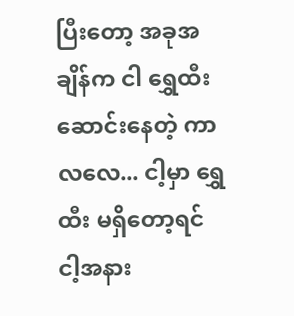ပြီးတော့ အခုအချိန်က ငါ ရွှေထီးဆောင်းနေတဲ့ ကာလလေ... ငါ့မှာ ရွှေထီး မရှိတော့ရင် ငါ့အနား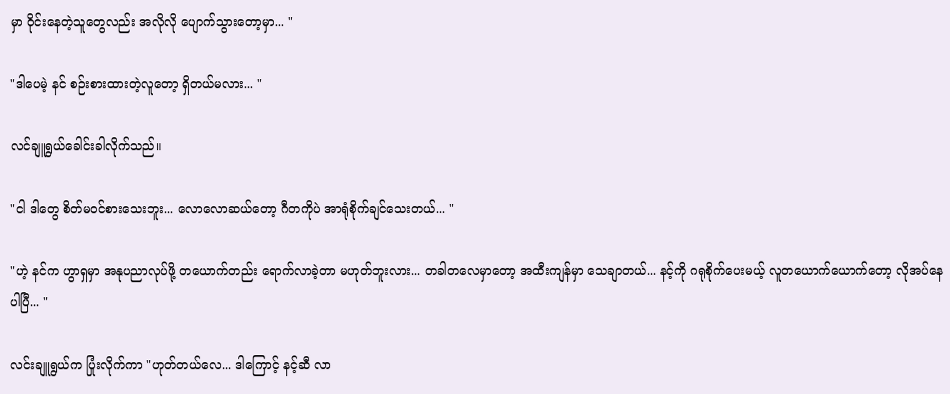မှာ ဝိုင်းနေတဲ့သူတွေလည်း အလိုလို ပျောက်သွားတော့မှာ... "

"ဒါပေမဲ့ နင် စဉ်းစားထားတဲ့လူတော့ ရှိတယ်မလား... "

လင်ချူရွယ်ခေါင်းခါလိုက်သည်။

"ငါ ဒါတွေ စိတ်မဝင်စားသေးဘူး... လောလောဆယ်တော့ ဂီတကိုပဲ အာရုံစိုက်ချင်သေးတယ်... "

"ဟဲ့ နင်က ဟွာရှမှာ အနုပညာလုပ်ဖို့ တယောက်တည်း ရောက်လာခဲ့တာ မဟုတ်ဘူးလား... တခါတလေမှာတော့ အထီးကျန်မှာ သေချာတယ်... နင့်ကို ဂရုစိုက်ပေးမယ့် လူတယောက်ယောက်တော့ လိုအပ်နေပါပြီ... "

လင်းချူရွယ်က ပြုံးလိုက်ကာ "ဟုတ်တယ်လေ... ဒါကြောင့် နင့်ဆီ လာ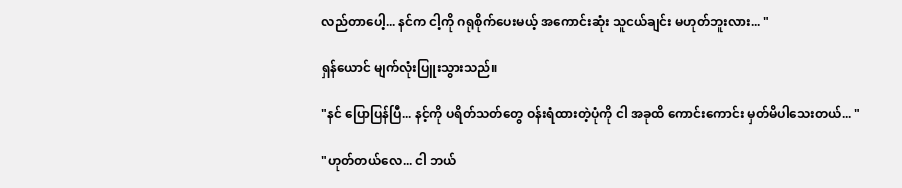လည်တာပေါ့... နင်က ငါ့ကို ဂရုစိုက်ပေးမယ့် အကောင်းဆုံး သူငယ်ချင်း မဟုတ်ဘူးလား... "

ရှန်ယောင် မျက်လုံးပြူးသွားသည်။

"နင် ပြောပြန်ပြီ... နင့်ကို ပရိတ်သတ်တွေ ဝန်းရံထားတဲ့ပုံကို ငါ အခုထိ ကောင်းကောင်း မှတ်မိပါသေးတယ်... "

"ဟုတ်တယ်လေ... ငါ ဘယ်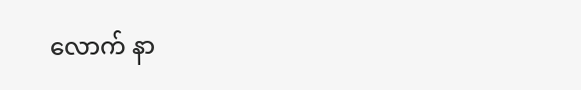လောက် နာ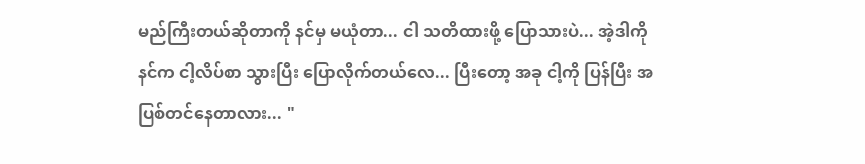မည်ကြီးတယ်ဆိုတာကို နင်မှ မယုံတာ... ငါ သတိထားဖို့ ပြောသားပဲ... အဲ့ဒါကို နင်က ငါ့လိပ်စာ သွားပြီး ပြောလိုက်တယ်လေ... ပြီးတော့ အခု ငါ့ကို ပြန်ပြီး အပြစ်တင်နေတာလား... "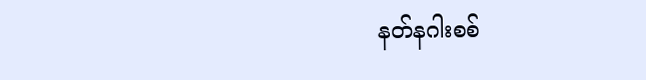နတ်နဂါးစစ်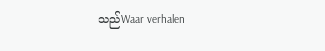သည်Waar verhalen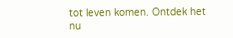tot leven komen. Ontdek het nu